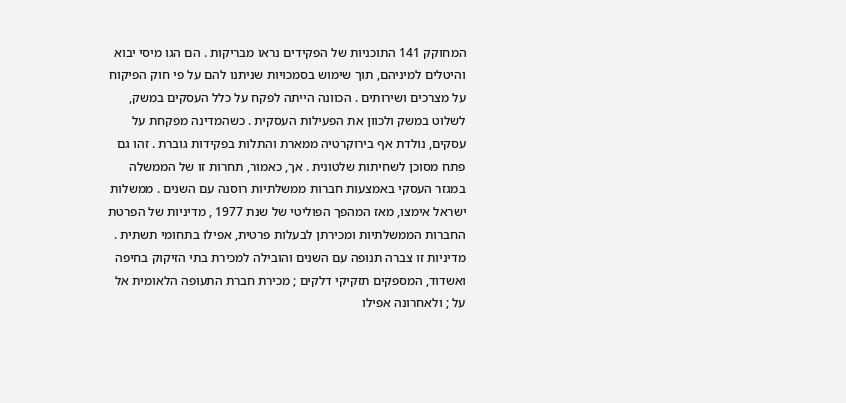המחוקק 141 התוכניות של הפקידים נראו מבריקות . הם הגו מיסי יבוא והיטלים למיניהם, תוך שימוש בסמכויות שניתנו להם על פי חוק הפיקוח על מצרכים ושירותים . הכוונה הייתה לפקח על כלל העסקים במשק, לשלוט במשק ולכוון את הפעילות העסקית . כשהמדינה מפקחת על עסקים, נולדת אף בירוקרטיה ממארת והתלות בפקידות גוברת . זהו גם פתח מסוכן לשחיתות שלטונית . אך, כאמור, תחרות זו של הממשלה במגזר העסקי באמצעות חברות ממשלתיות רוסנה עם השנים . ממשלות ישראל אימצו, מאז המהפך הפוליטי של שנת 1977 , מדיניות של הפרטת החברות הממשלתיות ומכירתן לבעלות פרטית, אפילו בתחומי תשתית . מדיניות זו צברה תנופה עם השנים והובילה למכירת בתי הזיקוק בחיפה ואשדוד, המספקים תזקיקי דלקים ; מכירת חברת התעופה הלאומית אל על ; ולאחרונה אפילו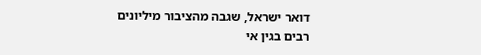דואר ישראל, שגבה מהציבור מיליונים רבים בגין אי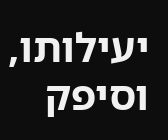יעילותו, וסיפק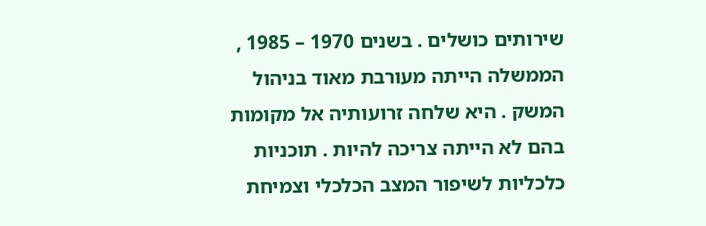שירותים כושלים . בשנים 1970 – 1985 , הממשלה הייתה מעורבת מאוד בניהול המשק . היא שלחה זרועותיה אל מקומות בהם לא הייתה צריכה להיות . תוכניות כלכליות לשיפור המצב הכלכלי וצמיחת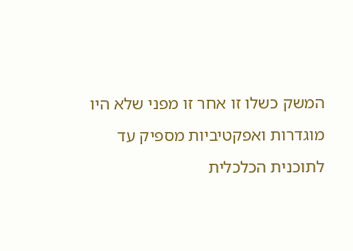המשק כשלו זו אחר זו מפני שלא היו מוגדרות ואפקטיביות מספיק עד לתוכנית הכלכלית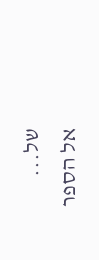של...
אל הספר